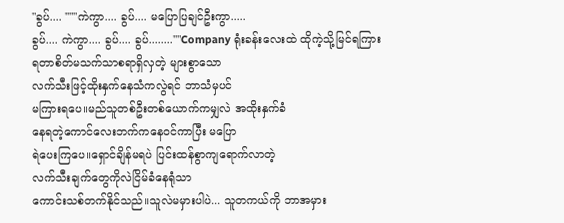"ခွပ်.... ''""ကဲကွာ.... ခွပ်.... မပြောပြချင်ဦးကွာ.....
ခွပ်.... ကဲကွာ.... ခွပ်.... ခွပ်........''"Company ရုံးခန်းလေးထဲ ထိုကဲ့သို့မြင်ရကြား
ရတာစိတ်မသက်သာစရာရှိလှတဲ့ များစွာသော
လက်သီးဖြင့်ထိုးနှက်နေသံကလွဲရင် ဘာသံမှပင်
မကြားရပေ။မည်သူတစ်ဦးတစ်ယောက်ကမျှလဲ အထိုးနှက်ခံ
နေရတဲ့ကောင်လေးဘက်ကနေဝင်ကာပြီး မပြော
ရဲပေးကြပေ။ရှောင်ချိန်မရပဲ ပြင်းထန်စွာကျရောက်လာတဲ့
လက်သီးချက်တွေကိုလဲငြိမ်ခံနေရုံသာ
ကောင်းသစ်တက်နိုင်သည်။သူလဲမမှားပါပဲ... သူတကယ်ကို ဘာအမှား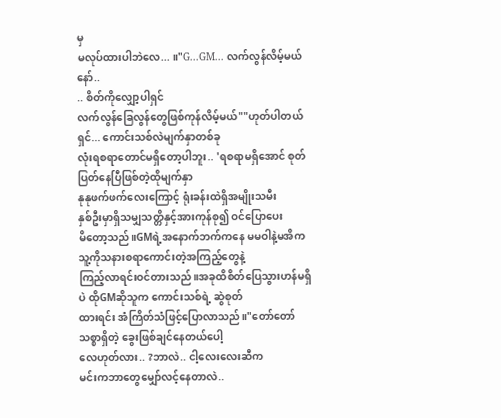မှ
မလုပ်ထားပါဘဲလေ... ။"G...GM... လက်လွန်လိမ့်မယ်နော်..
.. စိတ်ကိုလျှော့ပါရှင်
လက်လွန်ခြေလွန်တွေဖြစ်ကုန်လိမ့်မယ်""ဟုတ်ပါတယ်ရှင်... ကောင်းသစ်လဲမျက်နှာတစ်ခု
လုံးရစရာတောင်မရှိတော့ပါဘူး.. 'ရစရာမရှိအောင် စုတ်ပြတ်နေပြီဖြစ်တဲ့ထိုမျက်နှာ
နုနုဖက်ဖက်လေးကြောင့် ရုံးခန်းထဲရှိအမျိုးသမီး
နှစ်ဦးမှာရှိသမျှသတ္တိနှင့်အားကုန်စု၍ ဝင်ပြောပေး
မိတော့သည်။GMရဲ့အနောက်ဘက်ကနေ မမဝါနဲ့မအိက
သူ့ကိုသနားစရာကောင်းတဲ့အကြည့်တွေနဲ့
ကြည့်လာရင်းဝင်တားသည်။အခုထိစိတ်ပြေသွားဟန်မရှိပဲ ထိုGMဆိုသူက ကောင်းသစ်ရဲ့ ဆွဲစုတ်
ထားရင်း အံကြိတ်သံဖြင့်ပြောလာသည်။"တော်တော် သစ္စာရှိတဲ့ ခွေးဖြစ်ချင်နေတယ်ပေါ့
လေဟုတ်လား.. ?ဘာလဲ.. ငါ့လေးလေးဆီက
မင်းကဘာတွေမျှော်လင့်နေတာလဲ..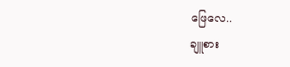ဖြေလေ..
ချူစား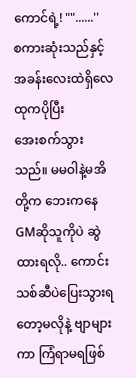ကောင်ရဲ့! ""......''
စကားဆုံးသည်နှင့် အခန်းလေးထဲရှိလေထုကပိုပြီး
အေးစက်သွားသည်။ မမဝါနဲ့မအိတို့က ဘေးကနေGMဆိုသူကိုပဲ ဆွဲထားရလို.. ကောင်းသစ်ဆီပဲပြေးသွားရတော့မလိုနဲ့ ဗျာများကာ ကြံရာမရဖြစ်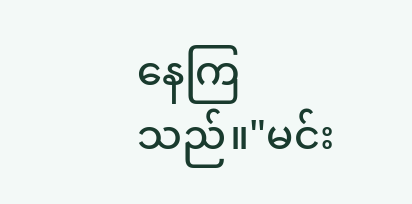နေကြသည်။"မင်း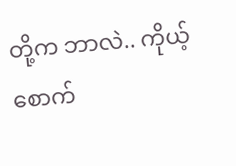တို့က ဘာလဲ.. ကိုယ့်စောက်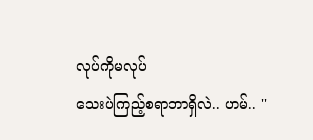လုပ်ကိုမလုပ်
သေးပဲကြည့်စရာဘာရှိလဲ.. ဟမ်.. ''